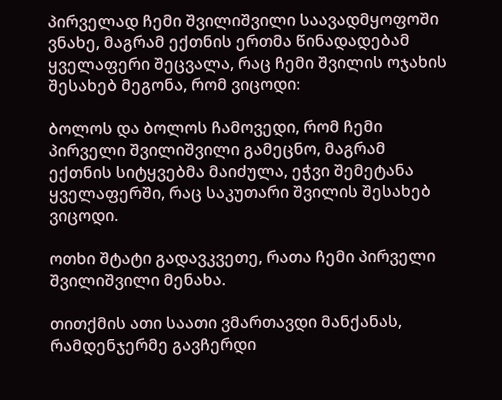პირველად ჩემი შვილიშვილი საავადმყოფოში ვნახე, მაგრამ ექთნის ერთმა წინადადებამ ყველაფერი შეცვალა, რაც ჩემი შვილის ოჯახის შესახებ მეგონა, რომ ვიცოდი։

ბოლოს და ბოლოს ჩამოვედი, რომ ჩემი პირველი შვილიშვილი გამეცნო, მაგრამ ექთნის სიტყვებმა მაიძულა, ეჭვი შემეტანა ყველაფერში, რაც საკუთარი შვილის შესახებ ვიცოდი.

ოთხი შტატი გადავკვეთე, რათა ჩემი პირველი შვილიშვილი მენახა.

თითქმის ათი საათი ვმართავდი მანქანას, რამდენჯერმე გავჩერდი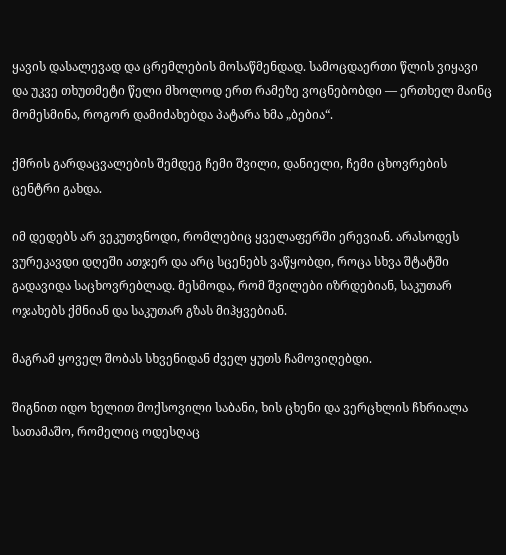ყავის დასალევად და ცრემლების მოსაწმენდად. სამოცდაერთი წლის ვიყავი და უკვე თხუთმეტი წელი მხოლოდ ერთ რამეზე ვოცნებობდი — ერთხელ მაინც მომესმინა, როგორ დამიძახებდა პატარა ხმა „ბებია“.

ქმრის გარდაცვალების შემდეგ ჩემი შვილი, დანიელი, ჩემი ცხოვრების ცენტრი გახდა.

იმ დედებს არ ვეკუთვნოდი, რომლებიც ყველაფერში ერევიან. არასოდეს ვურეკავდი დღეში ათჯერ და არც სცენებს ვაწყობდი, როცა სხვა შტატში გადავიდა საცხოვრებლად. მესმოდა, რომ შვილები იზრდებიან, საკუთარ ოჯახებს ქმნიან და საკუთარ გზას მიჰყვებიან.

მაგრამ ყოველ შობას სხვენიდან ძველ ყუთს ჩამოვიღებდი.

შიგნით იდო ხელით მოქსოვილი საბანი, ხის ცხენი და ვერცხლის ჩხრიალა სათამაშო, რომელიც ოდესღაც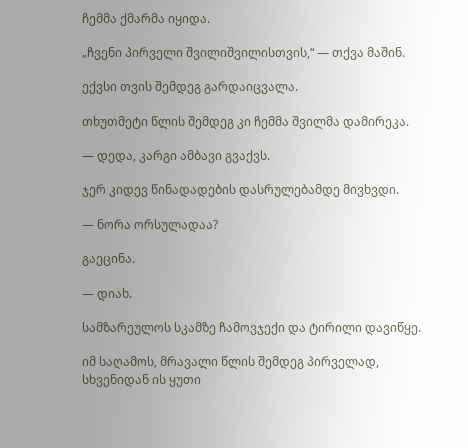ჩემმა ქმარმა იყიდა.

„ჩვენი პირველი შვილიშვილისთვის,“ — თქვა მაშინ.

ექვსი თვის შემდეგ გარდაიცვალა.

თხუთმეტი წლის შემდეგ კი ჩემმა შვილმა დამირეკა.

— დედა, კარგი ამბავი გვაქვს.

ჯერ კიდევ წინადადების დასრულებამდე მივხვდი.

— ნორა ორსულადაა?

გაეცინა.

— დიახ.

სამზარეულოს სკამზე ჩამოვჯექი და ტირილი დავიწყე.

იმ საღამოს, მრავალი წლის შემდეგ პირველად, სხვენიდან ის ყუთი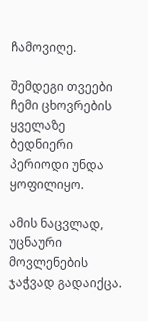ჩამოვიღე.

შემდეგი თვეები ჩემი ცხოვრების ყველაზე ბედნიერი პერიოდი უნდა ყოფილიყო.

ამის ნაცვლად, უცნაური მოვლენების ჯაჭვად გადაიქცა.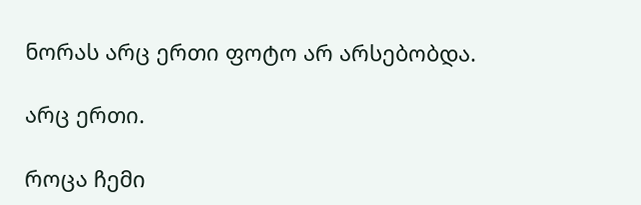ნორას არც ერთი ფოტო არ არსებობდა.

არც ერთი.

როცა ჩემი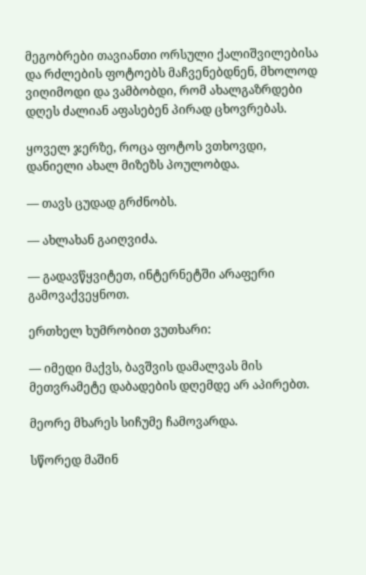მეგობრები თავიანთი ორსული ქალიშვილებისა და რძლების ფოტოებს მაჩვენებდნენ, მხოლოდ ვიღიმოდი და ვამბობდი, რომ ახალგაზრდები დღეს ძალიან აფასებენ პირად ცხოვრებას.

ყოველ ჯერზე, როცა ფოტოს ვთხოვდი, დანიელი ახალ მიზეზს პოულობდა.

— თავს ცუდად გრძნობს.

— ახლახან გაიღვიძა.

— გადავწყვიტეთ, ინტერნეტში არაფერი გამოვაქვეყნოთ.

ერთხელ ხუმრობით ვუთხარი:

— იმედი მაქვს, ბავშვის დამალვას მის მეთვრამეტე დაბადების დღემდე არ აპირებთ.

მეორე მხარეს სიჩუმე ჩამოვარდა.

სწორედ მაშინ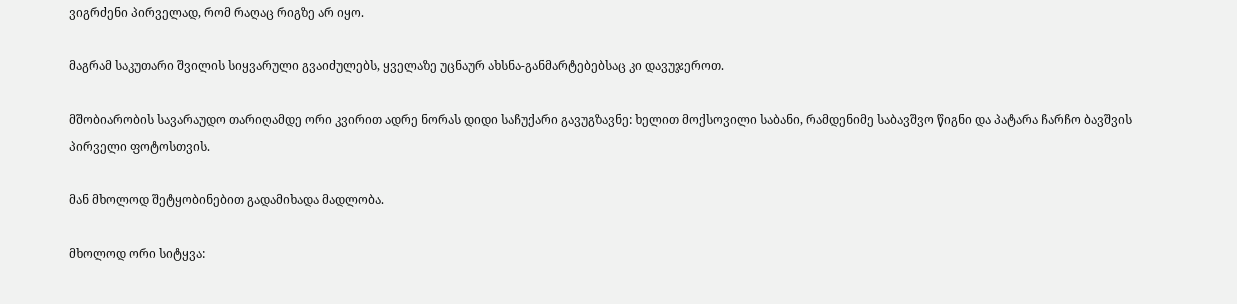ვიგრძენი პირველად, რომ რაღაც რიგზე არ იყო.

მაგრამ საკუთარი შვილის სიყვარული გვაიძულებს, ყველაზე უცნაურ ახსნა-განმარტებებსაც კი დავუჯეროთ.

მშობიარობის სავარაუდო თარიღამდე ორი კვირით ადრე ნორას დიდი საჩუქარი გავუგზავნე: ხელით მოქსოვილი საბანი, რამდენიმე საბავშვო წიგნი და პატარა ჩარჩო ბავშვის პირველი ფოტოსთვის.

მან მხოლოდ შეტყობინებით გადამიხადა მადლობა.

მხოლოდ ორი სიტყვა: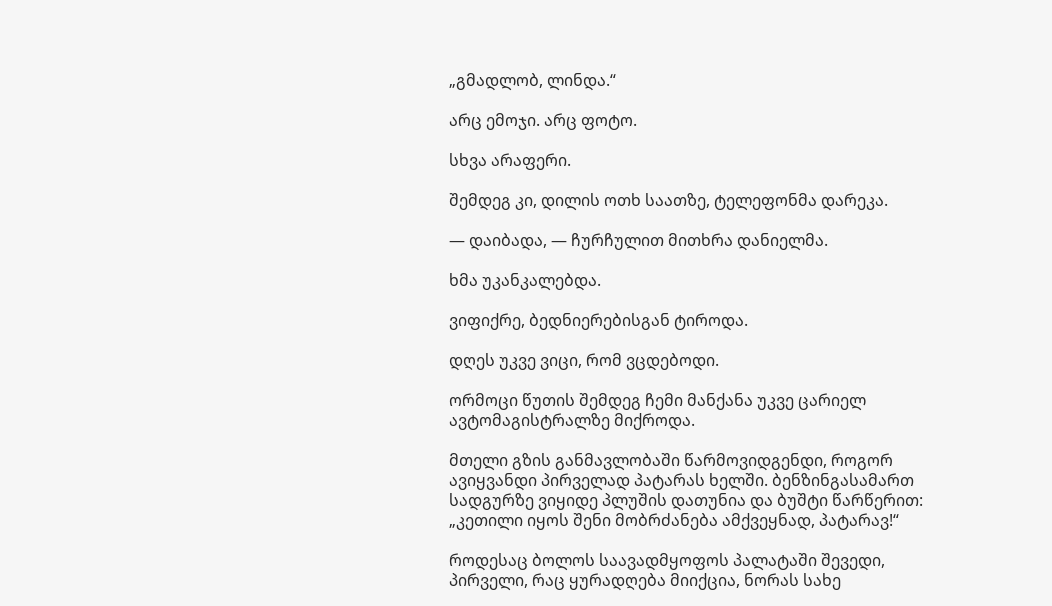„გმადლობ, ლინდა.“

არც ემოჯი. არც ფოტო.

სხვა არაფერი.

შემდეგ კი, დილის ოთხ საათზე, ტელეფონმა დარეკა.

— დაიბადა, — ჩურჩულით მითხრა დანიელმა.

ხმა უკანკალებდა.

ვიფიქრე, ბედნიერებისგან ტიროდა.

დღეს უკვე ვიცი, რომ ვცდებოდი.

ორმოცი წუთის შემდეგ ჩემი მანქანა უკვე ცარიელ ავტომაგისტრალზე მიქროდა.

მთელი გზის განმავლობაში წარმოვიდგენდი, როგორ ავიყვანდი პირველად პატარას ხელში. ბენზინგასამართ სადგურზე ვიყიდე პლუშის დათუნია და ბუშტი წარწერით: „კეთილი იყოს შენი მობრძანება ამქვეყნად, პატარავ!“

როდესაც ბოლოს საავადმყოფოს პალატაში შევედი, პირველი, რაც ყურადღება მიიქცია, ნორას სახე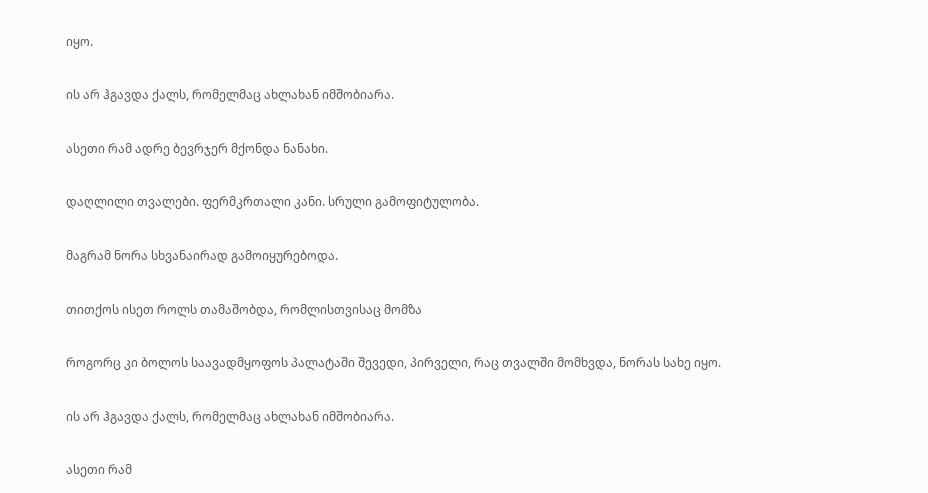იყო.

ის არ ჰგავდა ქალს, რომელმაც ახლახან იმშობიარა.

ასეთი რამ ადრე ბევრჯერ მქონდა ნანახი.

დაღლილი თვალები. ფერმკრთალი კანი. სრული გამოფიტულობა.

მაგრამ ნორა სხვანაირად გამოიყურებოდა.

თითქოს ისეთ როლს თამაშობდა, რომლისთვისაც მომზა

როგორც კი ბოლოს საავადმყოფოს პალატაში შევედი, პირველი, რაც თვალში მომხვდა, ნორას სახე იყო.

ის არ ჰგავდა ქალს, რომელმაც ახლახან იმშობიარა.

ასეთი რამ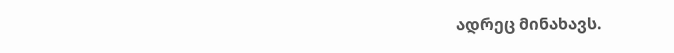ადრეც მინახავს.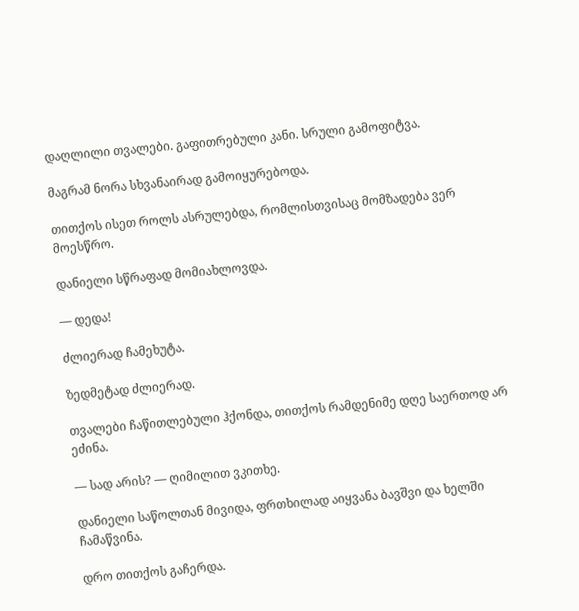დაღლილი თვალები. გაფითრებული კანი. სრული გამოფიტვა.

მაგრამ ნორა სხვანაირად გამოიყურებოდა.

თითქოს ისეთ როლს ასრულებდა, რომლისთვისაც მომზადება ვერ მოესწრო.

დანიელი სწრაფად მომიახლოვდა.

— დედა!

ძლიერად ჩამეხუტა.

ზედმეტად ძლიერად.

თვალები ჩაწითლებული ჰქონდა, თითქოს რამდენიმე დღე საერთოდ არ ეძინა.

— სად არის? — ღიმილით ვკითხე.

დანიელი საწოლთან მივიდა, ფრთხილად აიყვანა ბავშვი და ხელში ჩამაწვინა.

დრო თითქოს გაჩერდა.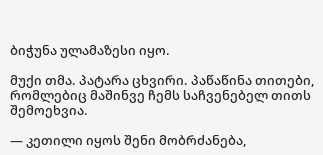ბიჭუნა ულამაზესი იყო.

მუქი თმა. პატარა ცხვირი. პაწაწინა თითები, რომლებიც მაშინვე ჩემს საჩვენებელ თითს შემოეხვია.

— კეთილი იყოს შენი მობრძანება,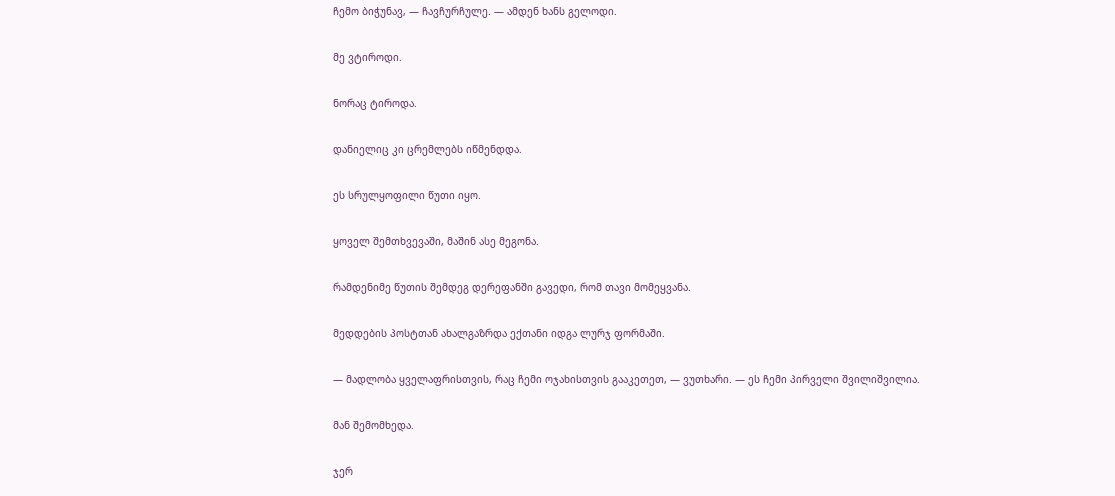ჩემო ბიჭუნავ, — ჩავჩურჩულე. — ამდენ ხანს გელოდი.

მე ვტიროდი.

ნორაც ტიროდა.

დანიელიც კი ცრემლებს იწმენდდა.

ეს სრულყოფილი წუთი იყო.

ყოველ შემთხვევაში, მაშინ ასე მეგონა.

რამდენიმე წუთის შემდეგ დერეფანში გავედი, რომ თავი მომეყვანა.

მედდების პოსტთან ახალგაზრდა ექთანი იდგა ლურჯ ფორმაში.

— მადლობა ყველაფრისთვის, რაც ჩემი ოჯახისთვის გააკეთეთ, — ვუთხარი. — ეს ჩემი პირველი შვილიშვილია.

მან შემომხედა.

ჯერ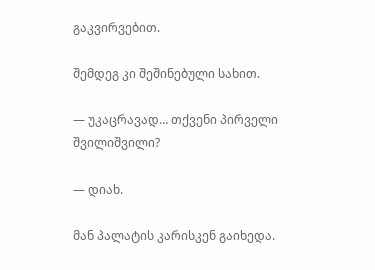გაკვირვებით.

შემდეგ კი შეშინებული სახით.

— უკაცრავად… თქვენი პირველი შვილიშვილი?

— დიახ.

მან პალატის კარისკენ გაიხედა.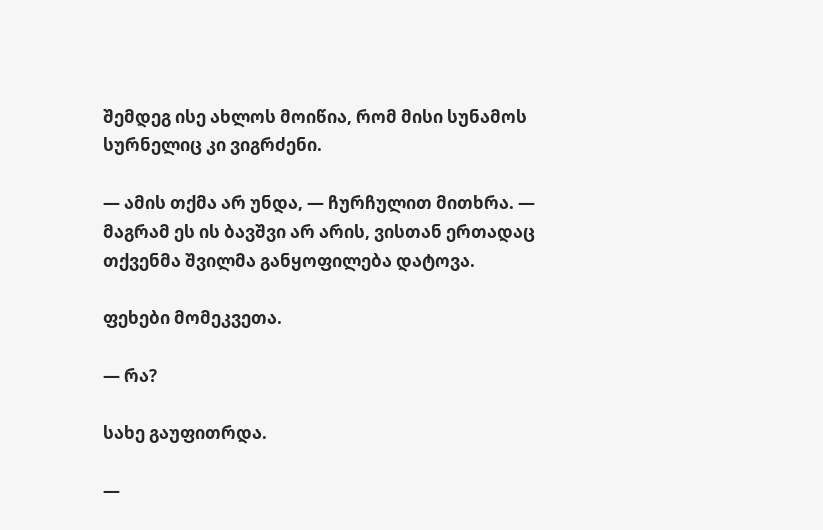შემდეგ ისე ახლოს მოიწია, რომ მისი სუნამოს სურნელიც კი ვიგრძენი.

— ამის თქმა არ უნდა, — ჩურჩულით მითხრა. — მაგრამ ეს ის ბავშვი არ არის, ვისთან ერთადაც თქვენმა შვილმა განყოფილება დატოვა.

ფეხები მომეკვეთა.

— რა?

სახე გაუფითრდა.

—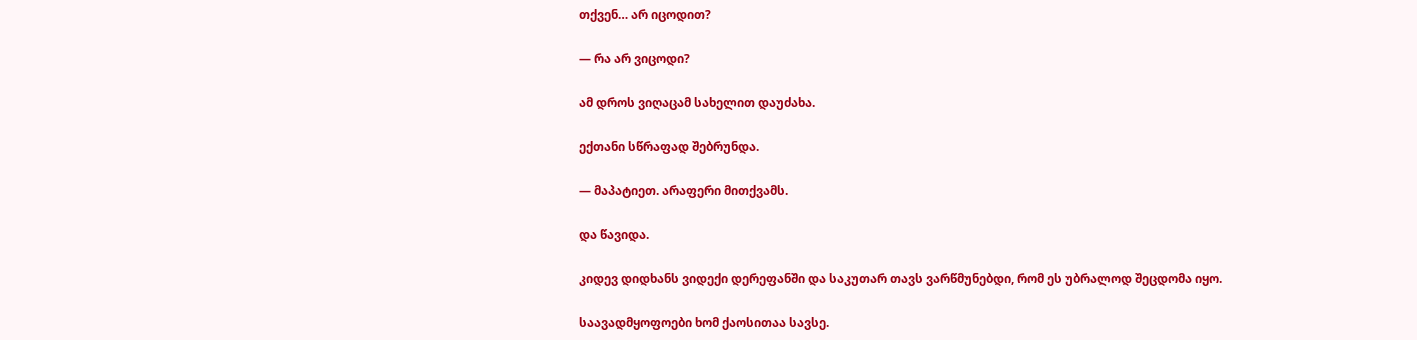თქვენ… არ იცოდით?

— რა არ ვიცოდი?

ამ დროს ვიღაცამ სახელით დაუძახა.

ექთანი სწრაფად შებრუნდა.

— მაპატიეთ. არაფერი მითქვამს.

და წავიდა.

კიდევ დიდხანს ვიდექი დერეფანში და საკუთარ თავს ვარწმუნებდი, რომ ეს უბრალოდ შეცდომა იყო.

საავადმყოფოები ხომ ქაოსითაა სავსე.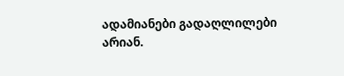ადამიანები გადაღლილები არიან.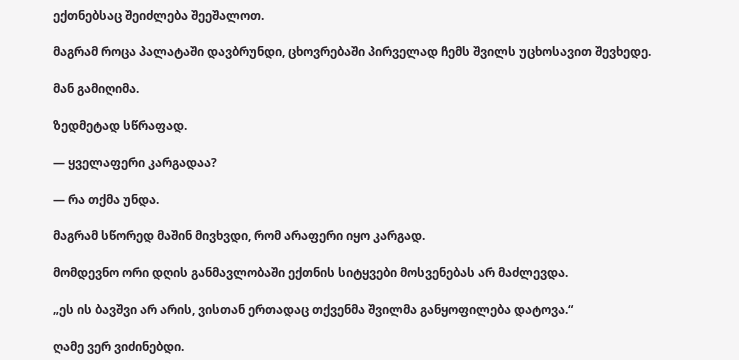ექთნებსაც შეიძლება შეეშალოთ.

მაგრამ როცა პალატაში დავბრუნდი, ცხოვრებაში პირველად ჩემს შვილს უცხოსავით შევხედე.

მან გამიღიმა.

ზედმეტად სწრაფად.

— ყველაფერი კარგადაა?

— რა თქმა უნდა.

მაგრამ სწორედ მაშინ მივხვდი, რომ არაფერი იყო კარგად.

მომდევნო ორი დღის განმავლობაში ექთნის სიტყვები მოსვენებას არ მაძლევდა.

„ეს ის ბავშვი არ არის, ვისთან ერთადაც თქვენმა შვილმა განყოფილება დატოვა.“

ღამე ვერ ვიძინებდი.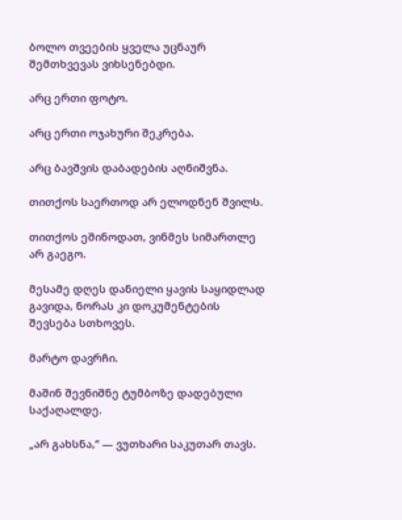ბოლო თვეების ყველა უცნაურ შემთხვევას ვიხსენებდი.

არც ერთი ფოტო.

არც ერთი ოჯახური შეკრება.

არც ბავშვის დაბადების აღნიშვნა.

თითქოს საერთოდ არ ელოდნენ შვილს.

თითქოს ეშინოდათ, ვინმეს სიმართლე არ გაეგო.

მესამე დღეს დანიელი ყავის საყიდლად გავიდა, ნორას კი დოკუმენტების შევსება სთხოვეს.

მარტო დავრჩი.

მაშინ შევნიშნე ტუმბოზე დადებული საქაღალდე.

„არ გახსნა,“ — ვუთხარი საკუთარ თავს.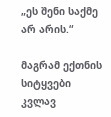„ეს შენი საქმე არ არის.“

მაგრამ ექთნის სიტყვები კვლავ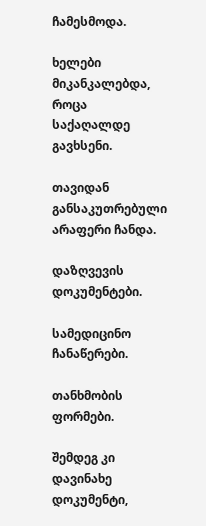ჩამესმოდა.

ხელები მიკანკალებდა, როცა საქაღალდე გავხსენი.

თავიდან განსაკუთრებული არაფერი ჩანდა.

დაზღვევის დოკუმენტები.

სამედიცინო ჩანაწერები.

თანხმობის ფორმები.

შემდეგ კი დავინახე დოკუმენტი,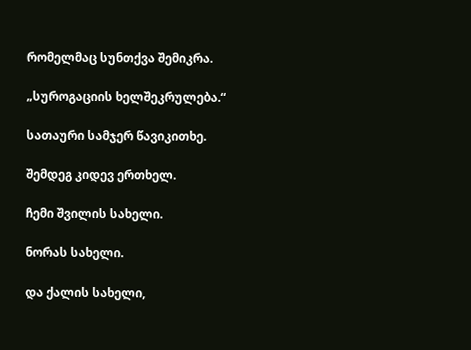რომელმაც სუნთქვა შემიკრა.

„სუროგაციის ხელშეკრულება.“

სათაური სამჯერ წავიკითხე.

შემდეგ კიდევ ერთხელ.

ჩემი შვილის სახელი.

ნორას სახელი.

და ქალის სახელი,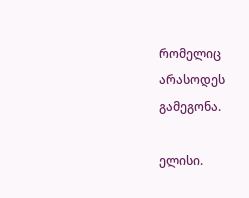რომელიც არასოდეს გამეგონა.

ელისი.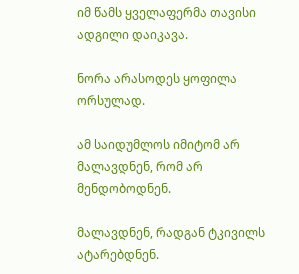იმ წამს ყველაფერმა თავისი ადგილი დაიკავა.

ნორა არასოდეს ყოფილა ორსულად.

ამ საიდუმლოს იმიტომ არ მალავდნენ, რომ არ მენდობოდნენ.

მალავდნენ, რადგან ტკივილს ატარებდნენ.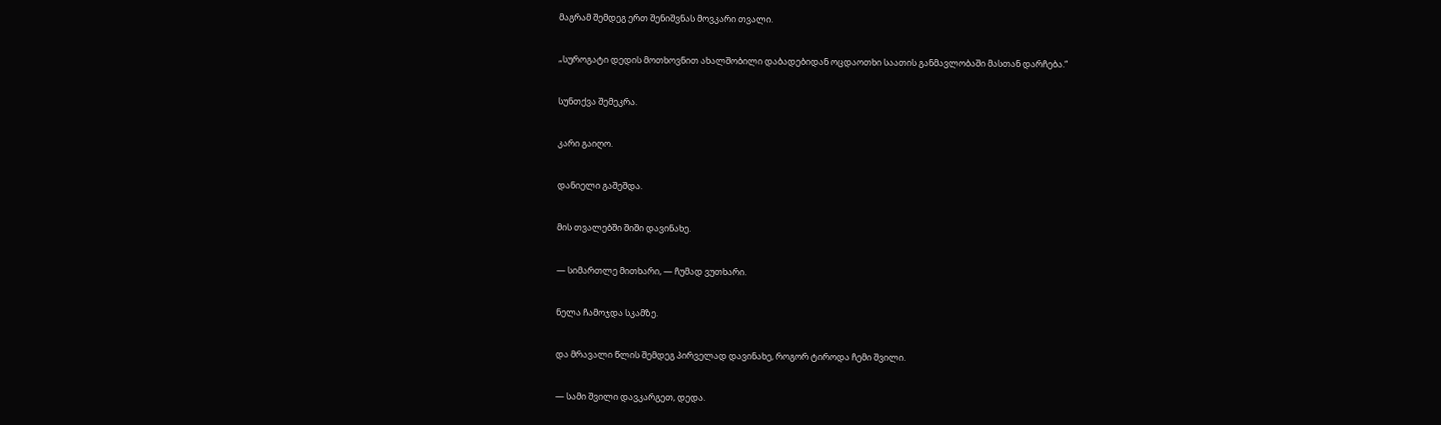მაგრამ შემდეგ ერთ შენიშვნას მოვკარი თვალი.

„სუროგატი დედის მოთხოვნით ახალშობილი დაბადებიდან ოცდაოთხი საათის განმავლობაში მასთან დარჩება.“

სუნთქვა შემეკრა.

კარი გაიღო.

დანიელი გაშეშდა.

მის თვალებში შიში დავინახე.

— სიმართლე მითხარი, — ჩუმად ვუთხარი.

ნელა ჩამოჯდა სკამზე.

და მრავალი წლის შემდეგ პირველად დავინახე, როგორ ტიროდა ჩემი შვილი.

— სამი შვილი დავკარგეთ, დედა.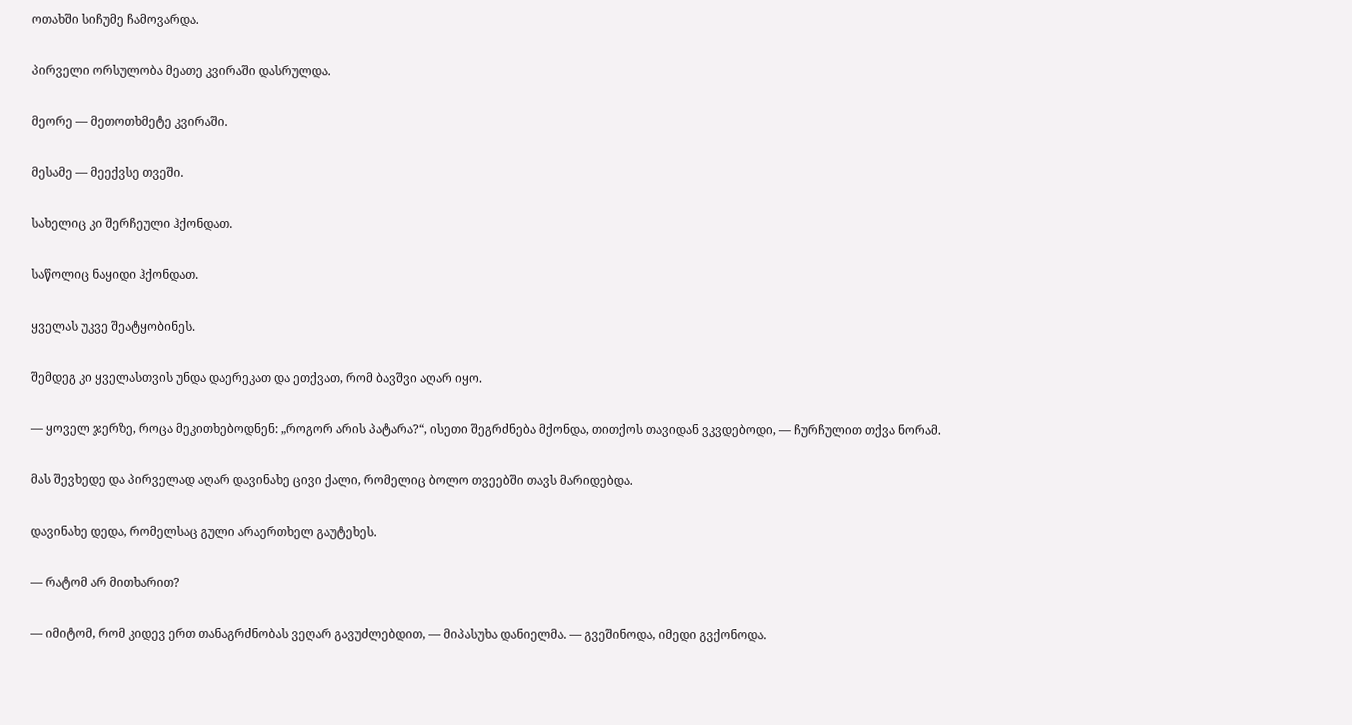ოთახში სიჩუმე ჩამოვარდა.

პირველი ორსულობა მეათე კვირაში დასრულდა.

მეორე — მეთოთხმეტე კვირაში.

მესამე — მეექვსე თვეში.

სახელიც კი შერჩეული ჰქონდათ.

საწოლიც ნაყიდი ჰქონდათ.

ყველას უკვე შეატყობინეს.

შემდეგ კი ყველასთვის უნდა დაერეკათ და ეთქვათ, რომ ბავშვი აღარ იყო.

— ყოველ ჯერზე, როცა მეკითხებოდნენ: „როგორ არის პატარა?“, ისეთი შეგრძნება მქონდა, თითქოს თავიდან ვკვდებოდი, — ჩურჩულით თქვა ნორამ.

მას შევხედე და პირველად აღარ დავინახე ცივი ქალი, რომელიც ბოლო თვეებში თავს მარიდებდა.

დავინახე დედა, რომელსაც გული არაერთხელ გაუტეხეს.

— რატომ არ მითხარით?

— იმიტომ, რომ კიდევ ერთ თანაგრძნობას ვეღარ გავუძლებდით, — მიპასუხა დანიელმა. — გვეშინოდა, იმედი გვქონოდა.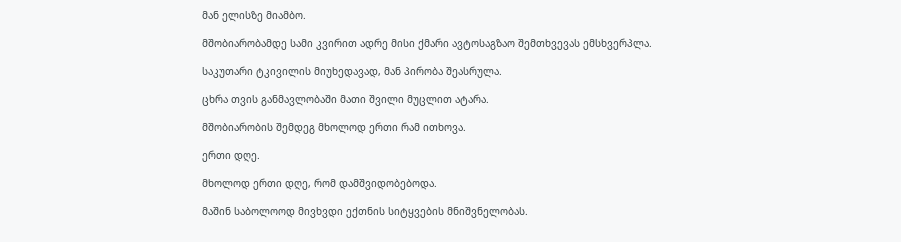მან ელისზე მიამბო.

მშობიარობამდე სამი კვირით ადრე მისი ქმარი ავტოსაგზაო შემთხვევას ემსხვერპლა.

საკუთარი ტკივილის მიუხედავად, მან პირობა შეასრულა.

ცხრა თვის განმავლობაში მათი შვილი მუცლით ატარა.

მშობიარობის შემდეგ მხოლოდ ერთი რამ ითხოვა.

ერთი დღე.

მხოლოდ ერთი დღე, რომ დამშვიდობებოდა.

მაშინ საბოლოოდ მივხვდი ექთნის სიტყვების მნიშვნელობას.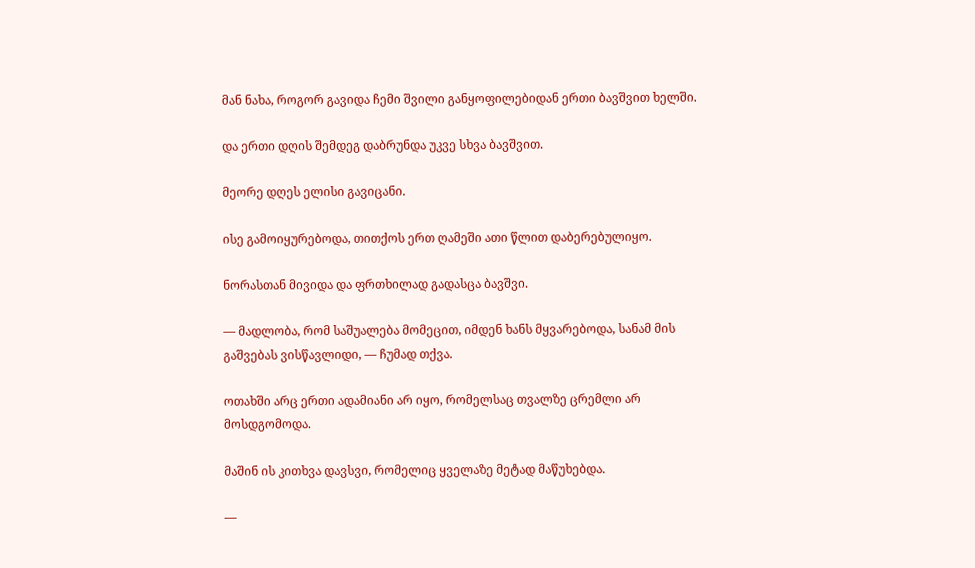მან ნახა, როგორ გავიდა ჩემი შვილი განყოფილებიდან ერთი ბავშვით ხელში.

და ერთი დღის შემდეგ დაბრუნდა უკვე სხვა ბავშვით.

მეორე დღეს ელისი გავიცანი.

ისე გამოიყურებოდა, თითქოს ერთ ღამეში ათი წლით დაბერებულიყო.

ნორასთან მივიდა და ფრთხილად გადასცა ბავშვი.

— მადლობა, რომ საშუალება მომეცით, იმდენ ხანს მყვარებოდა, სანამ მის გაშვებას ვისწავლიდი, — ჩუმად თქვა.

ოთახში არც ერთი ადამიანი არ იყო, რომელსაც თვალზე ცრემლი არ მოსდგომოდა.

მაშინ ის კითხვა დავსვი, რომელიც ყველაზე მეტად მაწუხებდა.

—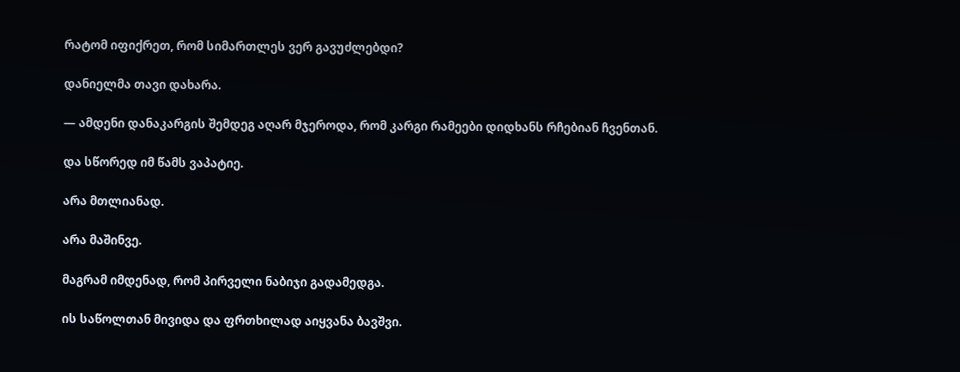რატომ იფიქრეთ, რომ სიმართლეს ვერ გავუძლებდი?

დანიელმა თავი დახარა.

— ამდენი დანაკარგის შემდეგ აღარ მჯეროდა, რომ კარგი რამეები დიდხანს რჩებიან ჩვენთან.

და სწორედ იმ წამს ვაპატიე.

არა მთლიანად.

არა მაშინვე.

მაგრამ იმდენად, რომ პირველი ნაბიჯი გადამედგა.

ის საწოლთან მივიდა და ფრთხილად აიყვანა ბავშვი.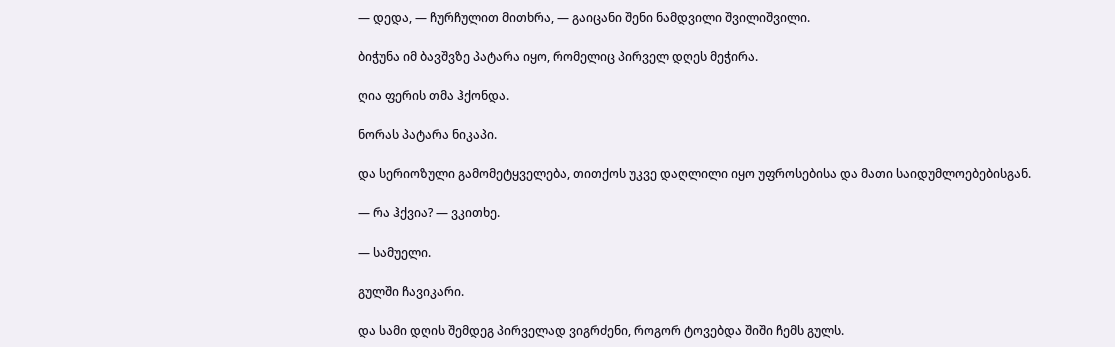— დედა, — ჩურჩულით მითხრა, — გაიცანი შენი ნამდვილი შვილიშვილი.

ბიჭუნა იმ ბავშვზე პატარა იყო, რომელიც პირველ დღეს მეჭირა.

ღია ფერის თმა ჰქონდა.

ნორას პატარა ნიკაპი.

და სერიოზული გამომეტყველება, თითქოს უკვე დაღლილი იყო უფროსებისა და მათი საიდუმლოებებისგან.

— რა ჰქვია? — ვკითხე.

— სამუელი.

გულში ჩავიკარი.

და სამი დღის შემდეგ პირველად ვიგრძენი, როგორ ტოვებდა შიში ჩემს გულს.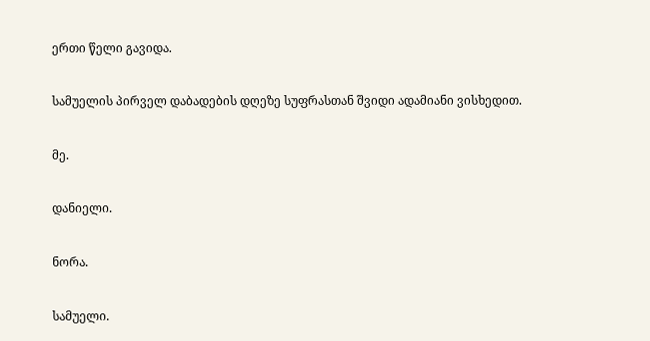ერთი წელი გავიდა.

სამუელის პირველ დაბადების დღეზე სუფრასთან შვიდი ადამიანი ვისხედით.

მე.

დანიელი.

ნორა.

სამუელი.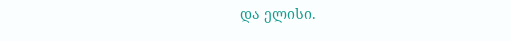და ელისი.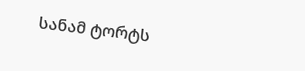სანამ ტორტს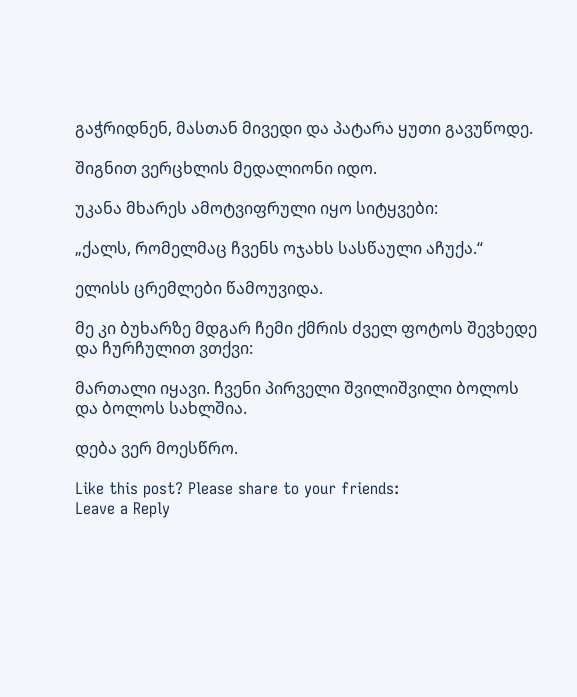გაჭრიდნენ, მასთან მივედი და პატარა ყუთი გავუწოდე.

შიგნით ვერცხლის მედალიონი იდო.

უკანა მხარეს ამოტვიფრული იყო სიტყვები:

„ქალს, რომელმაც ჩვენს ოჯახს სასწაული აჩუქა.“

ელისს ცრემლები წამოუვიდა.

მე კი ბუხარზე მდგარ ჩემი ქმრის ძველ ფოტოს შევხედე და ჩურჩულით ვთქვი:

მართალი იყავი. ჩვენი პირველი შვილიშვილი ბოლოს და ბოლოს სახლშია.

დება ვერ მოესწრო.

Like this post? Please share to your friends:
Leave a Reply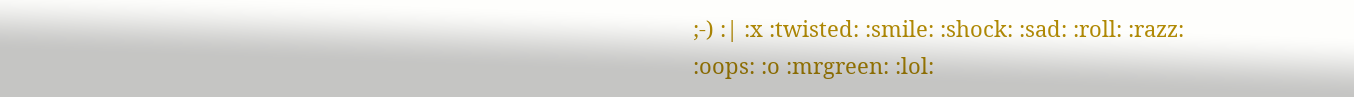;-) :| :x :twisted: :smile: :shock: :sad: :roll: :razz: :oops: :o :mrgreen: :lol: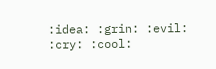:idea: :grin: :evil: :cry: :cool: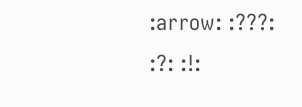:arrow: :???: :?: :!: